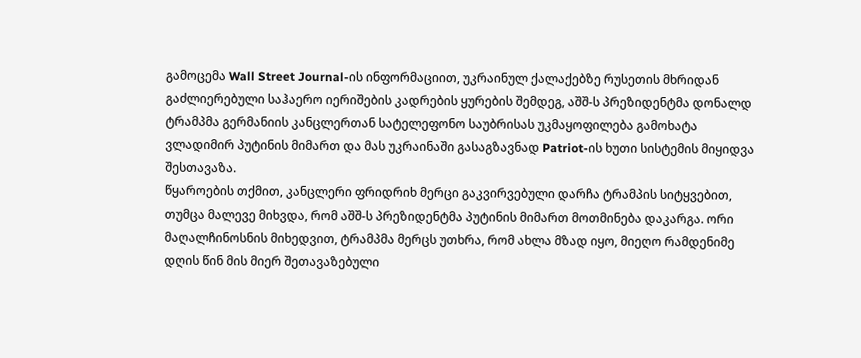გამოცემა Wall Street Journal-ის ინფორმაციით, უკრაინულ ქალაქებზე რუსეთის მხრიდან გაძლიერებული საჰაერო იერიშების კადრების ყურების შემდეგ, აშშ-ს პრეზიდენტმა დონალდ ტრამპმა გერმანიის კანცლერთან სატელეფონო საუბრისას უკმაყოფილება გამოხატა ვლადიმირ პუტინის მიმართ და მას უკრაინაში გასაგზავნად Patriot-ის ხუთი სისტემის მიყიდვა შესთავაზა.
წყაროების თქმით, კანცლერი ფრიდრიხ მერცი გაკვირვებული დარჩა ტრამპის სიტყვებით, თუმცა მალევე მიხვდა, რომ აშშ-ს პრეზიდენტმა პუტინის მიმართ მოთმინება დაკარგა. ორი მაღალჩინოსნის მიხედვით, ტრამპმა მერცს უთხრა, რომ ახლა მზად იყო, მიეღო რამდენიმე დღის წინ მის მიერ შეთავაზებული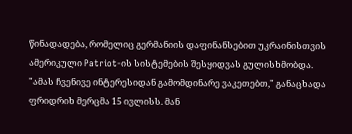წინადადება, რომელიც გერმანიის დაფინანსებით უკრაინისთვის ამერიკული Patriot-ის სისტემების შესყიდვას გულისხმობდა.
"ამას ჩვენივე ინტერესიდან გამომდინარე ვაკეთებთ," განაცხადა ფრიდრიხ მერცმა 15 ივლისს. მან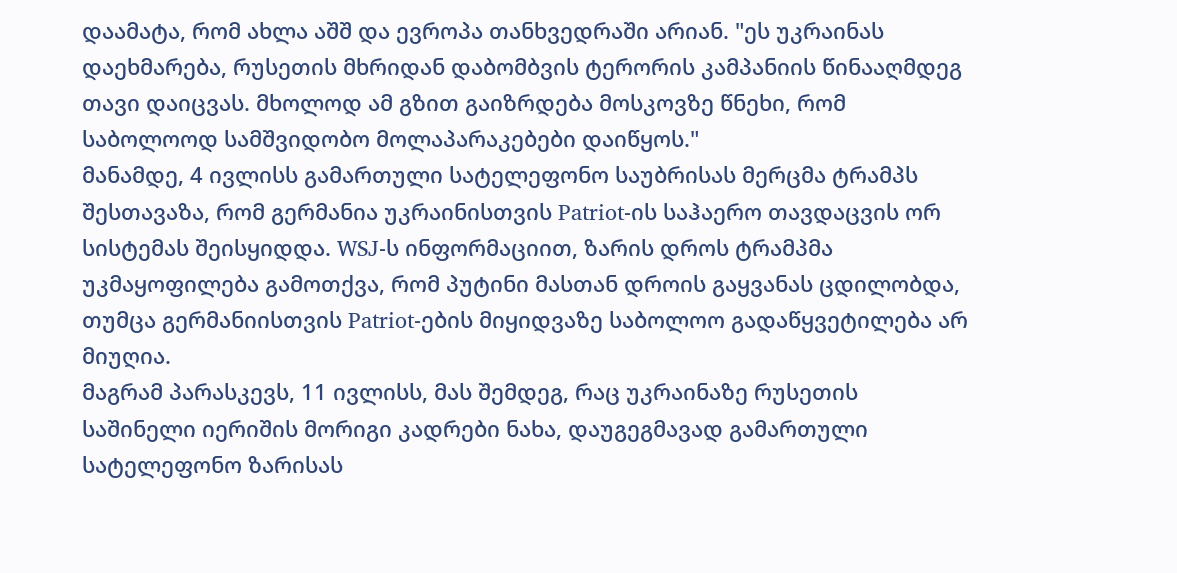დაამატა, რომ ახლა აშშ და ევროპა თანხვედრაში არიან. "ეს უკრაინას დაეხმარება, რუსეთის მხრიდან დაბომბვის ტერორის კამპანიის წინააღმდეგ თავი დაიცვას. მხოლოდ ამ გზით გაიზრდება მოსკოვზე წნეხი, რომ საბოლოოდ სამშვიდობო მოლაპარაკებები დაიწყოს."
მანამდე, 4 ივლისს გამართული სატელეფონო საუბრისას მერცმა ტრამპს შესთავაზა, რომ გერმანია უკრაინისთვის Patriot-ის საჰაერო თავდაცვის ორ სისტემას შეისყიდდა. WSJ-ს ინფორმაციით, ზარის დროს ტრამპმა უკმაყოფილება გამოთქვა, რომ პუტინი მასთან დროის გაყვანას ცდილობდა, თუმცა გერმანიისთვის Patriot-ების მიყიდვაზე საბოლოო გადაწყვეტილება არ მიუღია.
მაგრამ პარასკევს, 11 ივლისს, მას შემდეგ, რაც უკრაინაზე რუსეთის საშინელი იერიშის მორიგი კადრები ნახა, დაუგეგმავად გამართული სატელეფონო ზარისას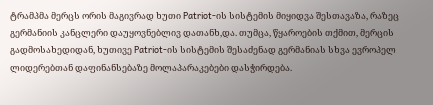ტრამპმა მერცს ორის მაგივრად ხუთი Patriot-ის სისტემის მიყიდვა შესთავაზა, რაზეც გერმანიის კანცლერი დაუყოვნებლივ დათანხ,და. თუმცა, წყაროების თქმით, მერცის გადმოსახედიდან, ხუთივე Patriot-ის სისტემის შესაძენად გერმანიას სხვა ევროპელ ლიდერებთან დაფინანსებაზე მოლაპარაკებები დასჭირდება.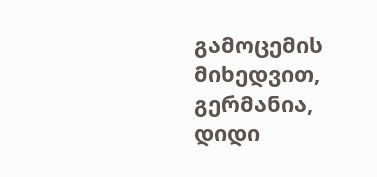გამოცემის მიხედვით, გერმანია, დიდი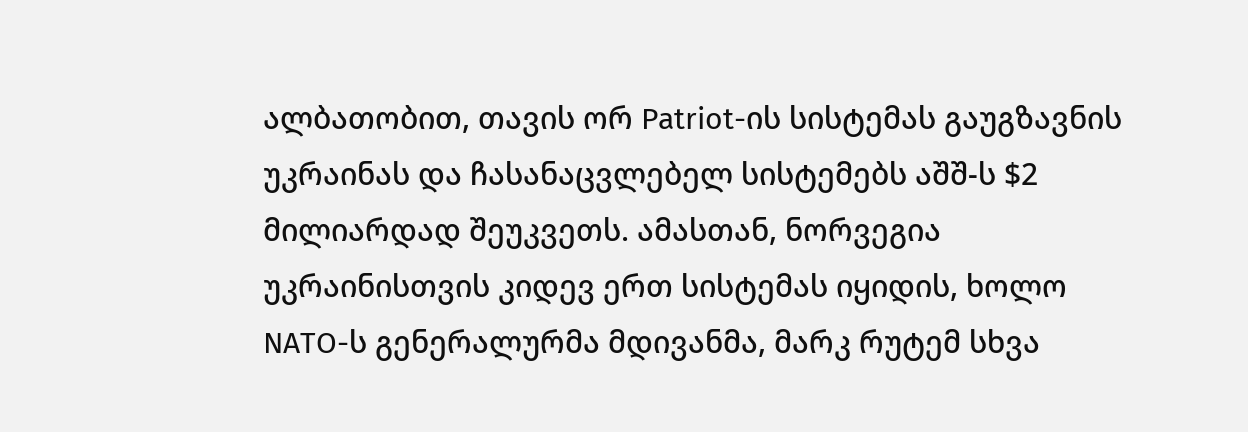ალბათობით, თავის ორ Patriot-ის სისტემას გაუგზავნის უკრაინას და ჩასანაცვლებელ სისტემებს აშშ-ს $2 მილიარდად შეუკვეთს. ამასთან, ნორვეგია უკრაინისთვის კიდევ ერთ სისტემას იყიდის, ხოლო NATO-ს გენერალურმა მდივანმა, მარკ რუტემ სხვა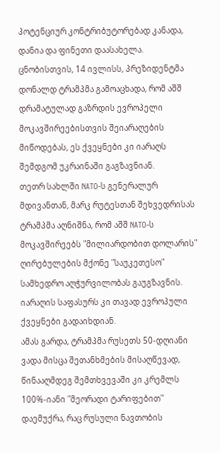პოტენციურ კონტრიბუტორებად კანადა, დანია და ფინეთი დაასახელა.
ცნობისთვის, 14 ივლისს, პრეზიდენტმა დონალდ ტრამპმა გამოაცხადა, რომ აშშ დრამატულად გაზრდის ევროპელი მოკავშირეებისთვის შეიარაღების მიწოდებას, ეს ქვეყნები კი იარაღს შემდგომ უკრაინაში გაგზავნიან.
თეთრ სახლში NATO-ს გენერალურ მდივანთან, მარკ რუტესთან შეხვედრისას ტრამპმა აღნიშნა, რომ აშშ NATO-ს მოკავშირეებს "მილიარდობით დოლარის" ღირებულების მქონე "საუკეთესო" სამხედრო აღჭურვილობას გაუგზავნის. იარაღის საფასურს კი თავად ევროპული ქვეყნები გადაიხდიან.
ამას გარდა, ტრამპმა რუსეთს 50-დღიანი ვადა მისცა შეთანხმების მისაღწევად, წინააღმდეგ შემთხვევაში კი კრემლს 100%-იანი "მეორადი ტარიფებით" დაემუქრა, რაც რუსული ნავთობის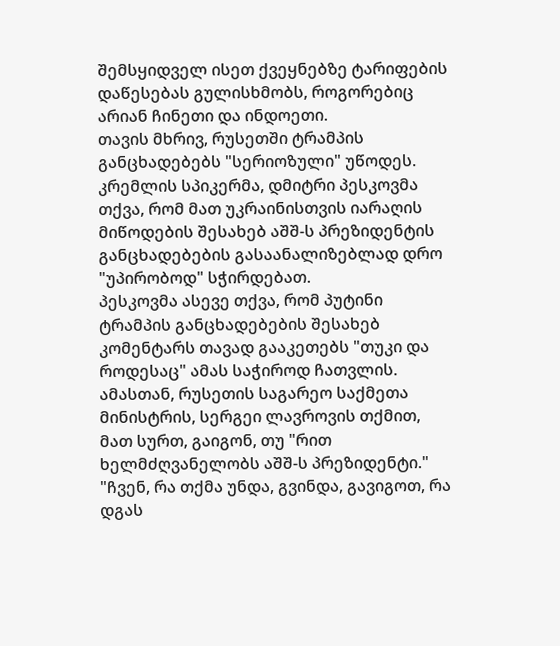შემსყიდველ ისეთ ქვეყნებზე ტარიფების დაწესებას გულისხმობს, როგორებიც არიან ჩინეთი და ინდოეთი.
თავის მხრივ, რუსეთში ტრამპის განცხადებებს "სერიოზული" უწოდეს. კრემლის სპიკერმა, დმიტრი პესკოვმა თქვა, რომ მათ უკრაინისთვის იარაღის მიწოდების შესახებ აშშ-ს პრეზიდენტის განცხადებების გასაანალიზებლად დრო "უპირობოდ" სჭირდებათ.
პესკოვმა ასევე თქვა, რომ პუტინი ტრამპის განცხადებების შესახებ კომენტარს თავად გააკეთებს "თუკი და როდესაც" ამას საჭიროდ ჩათვლის.
ამასთან, რუსეთის საგარეო საქმეთა მინისტრის, სერგეი ლავროვის თქმით, მათ სურთ, გაიგონ, თუ "რით ხელმძღვანელობს აშშ-ს პრეზიდენტი."
"ჩვენ, რა თქმა უნდა, გვინდა, გავიგოთ, რა დგას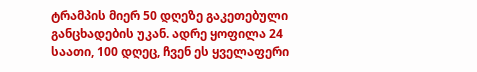ტრამპის მიერ 50 დღეზე გაკეთებული განცხადების უკან. ადრე ყოფილა 24 საათი, 100 დღეც, ჩვენ ეს ყველაფერი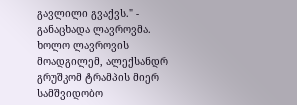გავლილი გვაქვს." - განაცხადა ლავროვმა.
ხოლო ლავროვის მოადგილემ, ალექსანდრ გრუშკომ ტრამპის მიერ სამშვიდობო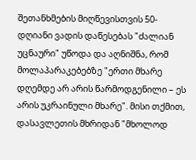შეთანხმების მიღწევისთვის 50-დღიანი ვადის დაწესებას "ძალიან უცნაური" უწოდა და აღნიშნა, რომ მოლაპარაკებებზე "ერთი მხარე დღემდე არ არის წარმოდგენილი – ეს არის უკრაინული მხარე". მისი თქმით, დასავლეთის მხრიდან "მხოლოდ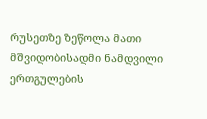რუსეთზე ზეწოლა მათი მშვიდობისადმი ნამდვილი ერთგულების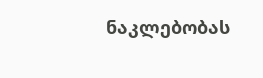ნაკლებობას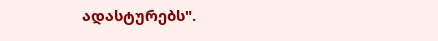ადასტურებს".